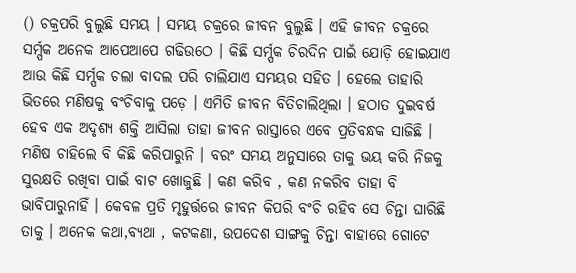() ଚକ୍ରପରି ବୁଲୁଛି ସମୟ । ସମୟ ଚକ୍ରରେ ଜୀବନ ବୁଲୁଛି । ଏହି ଜୀବନ ଚକ୍ରରେ ସର୍ମ୍ପକ ଅନେକ ଆପେଆପେ ଗଢିଉଠେ । କିଛି ସର୍ମ୍ପକ ଚିରଦିନ ପାଇଁ ଯୋଡ଼ି ହୋଇଯାଏ ଆଉ କିଛି ସର୍ମ୍ପକ ଚଲା ବାଦଲ ପରି ଚାଲିଯାଏ ସମୟର ସହିତ । ହେଲେ ତାହାରି ଭିତରେ ମଣିଷକୁ ବଂଚିବାକୁ ପଡ଼େ । ଏମିତି ଜୀବନ ବିତିଚାଲିଥିଲା । ହଠାତ ଦୁଇବର୍ଷ ହେବ ଏକ ଅଦୃଶ୍ୟ ଶକ୍ତି ଆସିଲା ତାହା ଜୀବନ ରାସ୍ତାରେ ଏବେ ପ୍ରତିବନ୍ଧକ ସାଜିଛି । ମଣିଷ ଚାହିଲେ ବି କିଛି କରିପାରୁନି । ବରଂ ସମୟ ଅନୁସାରେ ତାକୁ ଭୟ କରି ନିଜକୁ ସୁରକ୍ଷତି ରଖିବା ପାଇଁ ବାଟ ଖୋଜୁଛି । କଣ କରିବ , କଣ ନକରିବ ତାହା ବି ଭାବିପାରୁନାହିଁ । କେବଳ ପ୍ରତି ମୃହୁର୍ତ୍ତରେ ଜୀବନ କିପରି ବଂଚି ରହିବ ସେ ଚିନ୍ତା ଘାରିଛି ତାକୁ । ଅନେକ କଥା,ବ୍ୟଥା , କଟକଣା, ଉପଦେଶ ସାଙ୍ଗକୁ ଚିନ୍ତା ବାହାରେ ଗୋଟେ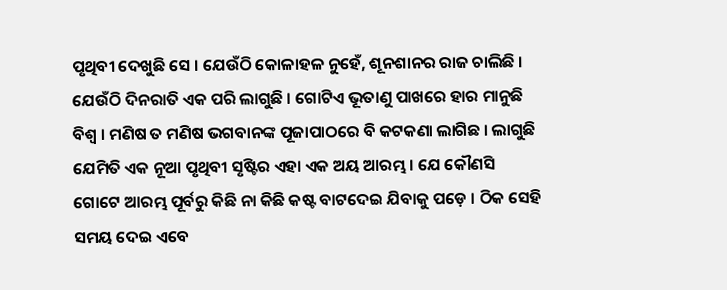ପୃଥିବୀ ଦେଖୁଛି ସେ । ଯେଉଁଠି କୋଳାହଳ ନୁହେଁ, ଶୂନଶାନର ରାଜ ଚାଲିଛି । ଯେଉଁଠି ଦିନରାତି ଏକ ପରି ଲାଗୁଛି । ଗୋଟିଏ ଭୂତାଣୁ ପାଖରେ ହାର ମାନୁଛି ବିଶ୍ୱ । ମଣିଷ ତ ମଣିଷ ଭଗବାନଙ୍କ ପୂଜାପାଠରେ ବି କଟକଣା ଲାଗିଛ । ଲାଗୁଛି ଯେମିତି ଏକ ନୂଆ ପୃଥିବୀ ସୃଷ୍ଟିର ଏହା ଏକ ଅୟ ଆରମ୍ଭ । ଯେ କୌଣସି ଗୋଟେ ଆରମ୍ଭ ପୂର୍ବରୁ କିଛି ନା କିଛି କଷ୍ଟ ବାଟଦେଇ ଯିବାକୁ ପଡ଼େ । ଠିକ ସେହି ସମୟ ଦେଇ ଏବେ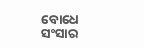ବୋଧେ ସଂସାର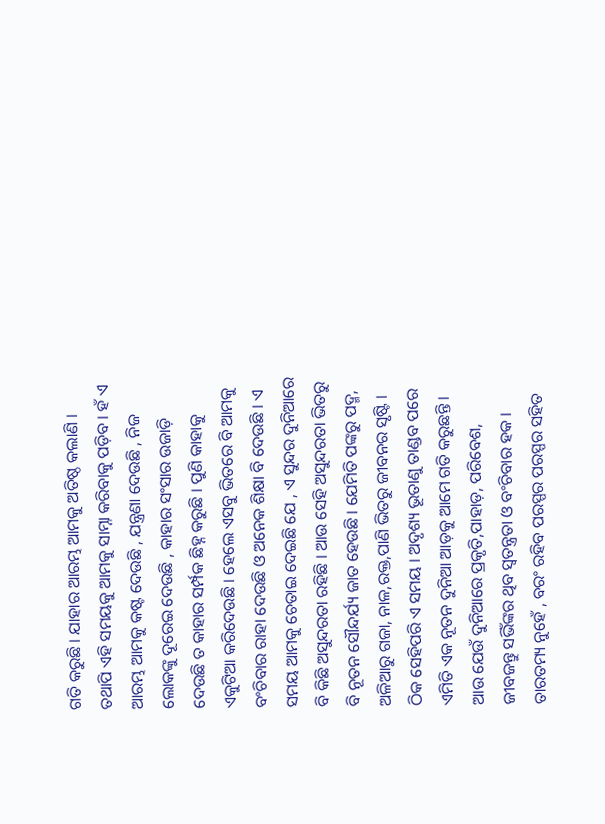ଗତି କରୁଛି । ଯାହାର ଆରମ୍ଭ ଆମକୁ ଅତିଷ୍ଠ କଲାଣି । ତଥାପି ଏହି ସମୟକୁ ଆମକୁ ସାମ୍ନା କରିବାକୁ ପଡ଼ିବ । ହଁ ଏ ଆରମ୍ଭ ଆମକୁ କଷ୍ଟ ଦେଉଛି , ଯନ୍ତ୍ରଣା ଦେଉଛି , ନିଜ ଲୋକଙ୍କୁ ଦୂରେଇ ଦେଉଛି , କାହାର ସଂସାର ଉଜାଡ଼ି ଦେଉଛି ତ କାହାର ସର୍ମ୍ପକ ଛିହ୍ନ କରୁଛି । ପୁଣି କାହାକୁ ଏକୁଟିଆ କରିଦେଉଛି । ହେଲେ ଏସବୁ ଭିତରେ ବି ଆମକୁ ବଂଚିବାର ରାହା ଦେଉଛି ଓ ଅନେକ ଶିକ୍ଷା ବି ଦେଉଛି । ଏ ସମୟ ଆମକୁ ଚେତାଇ ଦେଇଛି ଯେ , ଏ ସୁନ୍ଦର ଦୁନିଆରେ ବି କିଛି ଅସୁନ୍ଦରତା ରହିଛି । ଆଉ ସେହି ଅସୁନ୍ଦରତା ଭିତରୁ ବି ନୂତନ ସୌନ୍ଦର୍ଯ୍ୟ ଜାତ ହେଉଛି । ଯେମିତି ପଙ୍କରୁ ପଦ୍ମ, ଅଳିଆରୁ ଗଜା, ନାଳ,ରକ୍ତ,ପାଣି ଭିତରୁ ଜୀବନର ସୃଷ୍ଟି । ଠିକ ସେହିପରି ଏ ସମୟ । ଅଦୃଶ୍ୟ ଭୂତାଣୁ ତାଣ୍ଡବ ପରେ ଏମିତି ଏକ ନୂତନ ଦୁନିଆ ଆଡ଼କୁ ଆମେ ଗତି କରୁଛନ୍ତି । ଆଉ ଯେଉଁ ଦୁନିଆରେ ପ୍ରକୃତି,ପାହାଡ଼, ପରିବେଶ, ଜୀବଜନ୍ତୁ ସଭିଁଙ୍କର ଥିବ ସ୍ୱତନ୍ତ୍ରତା ଓ ବଂଚିବାର ହକ । ତାରତମ୍ୟ ନୁହେଁ , ବରଂ ରହିବ ପରସ୍ପର ପରସ୍ପର ସହିତ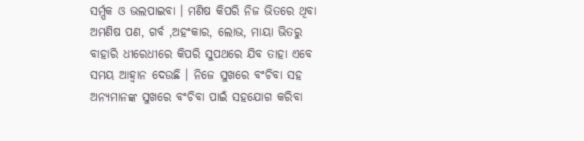ସର୍ମ୍ପକ ଓ ଭଲପାଇବା । ମଣିଷ କିପରି ନିଜ ଭିତରେ ଥିବା ଅମଣିଷ ପଣ, ଗର୍ବ ,ଅହଂକାର, ଲୋଭ, ମାୟା ଭିତରୁ ବାହାରି ଧୀରେଧୀରେ କିପରି ସୁପଥରେ ଯିବ ତାହା ଏବେ ସମୟ ଆହ୍ୱାନ ଦେଉଛି । ନିଜେ ସୁଖରେ ବଂଚିବା ସହ ଅନ୍ୟମାନଙ୍କ ସୁଖରେ ବଂଚିବା ପାଇଁ ସହଯୋଗ କରିବା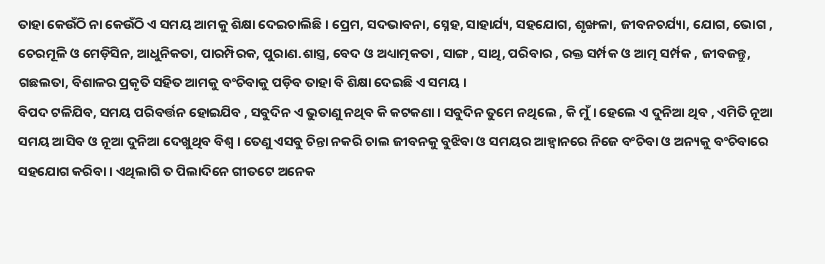ତାହା କେଉଁଠି ନା କେଉଁଠି ଏ ସମୟ ଆମକୁ ଶିକ୍ଷା ଦେଇଚାଲିଛି । ପ୍ରେମ, ସଦଭାବନା, ସ୍ନେହ, ସାହାର୍ଯ୍ୟ, ସହଯୋଗ, ଶୃଙ୍ଖଳା, ଜୀବନଚର୍ଯ୍ୟା, ଯୋଗ, ଭୋଗ , ଚେରମୂଳି ଓ ମେଡ଼ିସିନ, ଆଧୁନିକତା, ପାରମ୍ପିରକ, ପୁରାଣ.ଶାସ୍ତ୍ର, ବେଦ ଓ ଅଧ୍ୟାତ୍ମକତା , ସାଙ୍ଗ , ସାଥି, ପରିବାର , ରକ୍ତ ସର୍ମ୍ପକ ଓ ଆତ୍ମ ସର୍ମ୍ପକ , ଜୀବଜନ୍ତୁ, ଗଛଲତା, ବିଶାଳର ପ୍ରକୃତି ସହିତ ଆମକୁ ବଂଚିବାକୁ ପଡ଼ିବ ତାହା ବି ଶିକ୍ଷା ଦେଇଛି ଏ ସମୟ ।
ବିପଦ ଟଳିଯିବ, ସମୟ ପରିବର୍ତ୍ତନ ହୋଇଯିବ , ସବୁଦିନ ଏ ଭୁତାଣୁ ନଥିବ କି କଟକଣା । ସବୁଦିନ ତୁମେ ନଥିଲେ , କି ମୁଁ । ହେଲେ ଏ ଦୁନିଆ ଥିବ , ଏମିତି ନୂଆ ସମୟ ଆସିବ ଓ ନୂଆ ଦୁନିଆ ଦେଖୁଥିବ ବିଶ୍ୱ । ତେଣୁ ଏସବୁ ଚିନ୍ତା ନକରି ଚାଲ ଜୀବନକୁ ବୁଝିବା ଓ ସମୟର ଆହ୍ୱାନରେ ନିଜେ ବଂଚିବା ଓ ଅନ୍ୟକୁ ବଂଚିବାରେ ସହଯୋଗ କରିବା । ଏଥିଲାଗି ତ ପିଲାଦିନେ ଗୀତଟେ ଅନେକ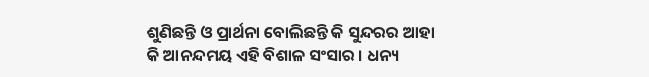ଶୁଣିଛନ୍ତି ଓ ପ୍ରାର୍ଥନା ବୋଲିଛନ୍ତି କି ସୁନ୍ଦରର ଆହା କି ଆନନ୍ଦମୟ ଏହି ବିଶାଳ ସଂସାର । ଧନ୍ୟ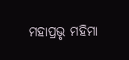ମହାପ୍ରଭୃ ମହିମା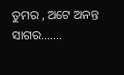ତୁମର , ଅଟେ ଅନନ୍ତ ସାଗର…….